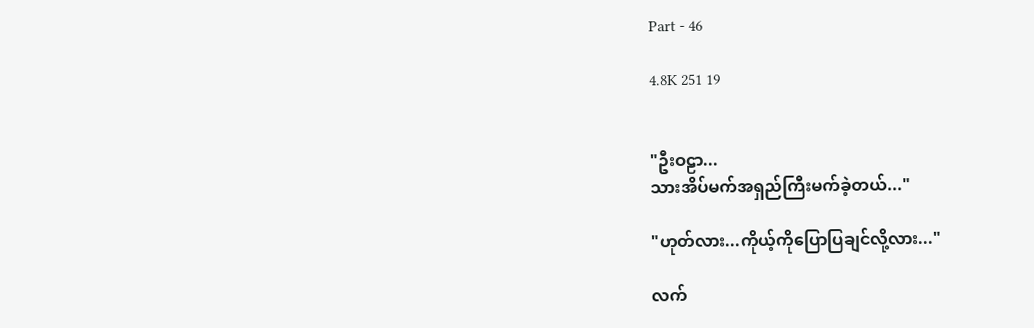Part - 46

4.8K 251 19


"ဦးဝဠာ...
သားအိပ်မက်အရှည်ကြီးမက်ခဲ့တယ်..."

"ဟုတ်လား...ကိုယ့်ကိုပြောပြချင်လို့လား..."

လက်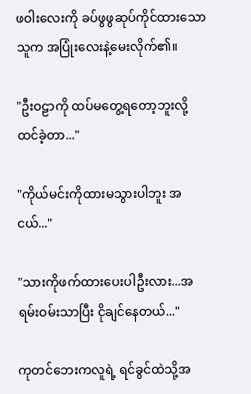ဖဝါးလေးကို ခပ်ဖွဖွဆုပ်ကိုင်ထားသော သူက အပြုံးလေးနဲ့မေးလိုက်၏။

"ဦးဝဠာကို ထပ်မတွေ့ရတော့ဘူးလို့ ထင်ခဲ့တာ..."

"ကိုယ်မင်းကိုထားမသွားပါဘူး အငယ်..."

"သားကိုဖက်ထားပေးပါဦးလား...အရမ်းဝမ်းသာပြီး ငိုချင်နေတယ်..."

ကုတင်ဘေးကလူရဲ့ ရင်ခွင်ထဲသို့အ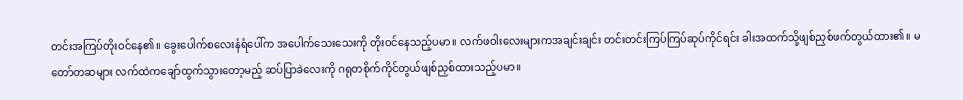တင်းအကြပ်တိုးဝင်နေ၏။ ခွေးပေါက်စလေးနံရံပေါ်က အပေါက်သေးသေးကို တိုးဝင်နေသည့်ပမာ။ လက်ဖဝါးလေးများကအချင်းချင်း တင်းတင်းကြပ်ကြပ်ဆုပ်ကိုင်ရင်း ခါးအထက်သို့ဖျစ်ညှစ်ဖက်တွယ်ထား၏။ မတော်တဆများ လက်ထဲကချော်ထွက်သွားတော့မည့် ဆပ်ပြာခဲလေးကို ဂရုတစိုက်ကိုင်တွယ်ဖျစ်ညှစ်ထားသည့်ပမာ။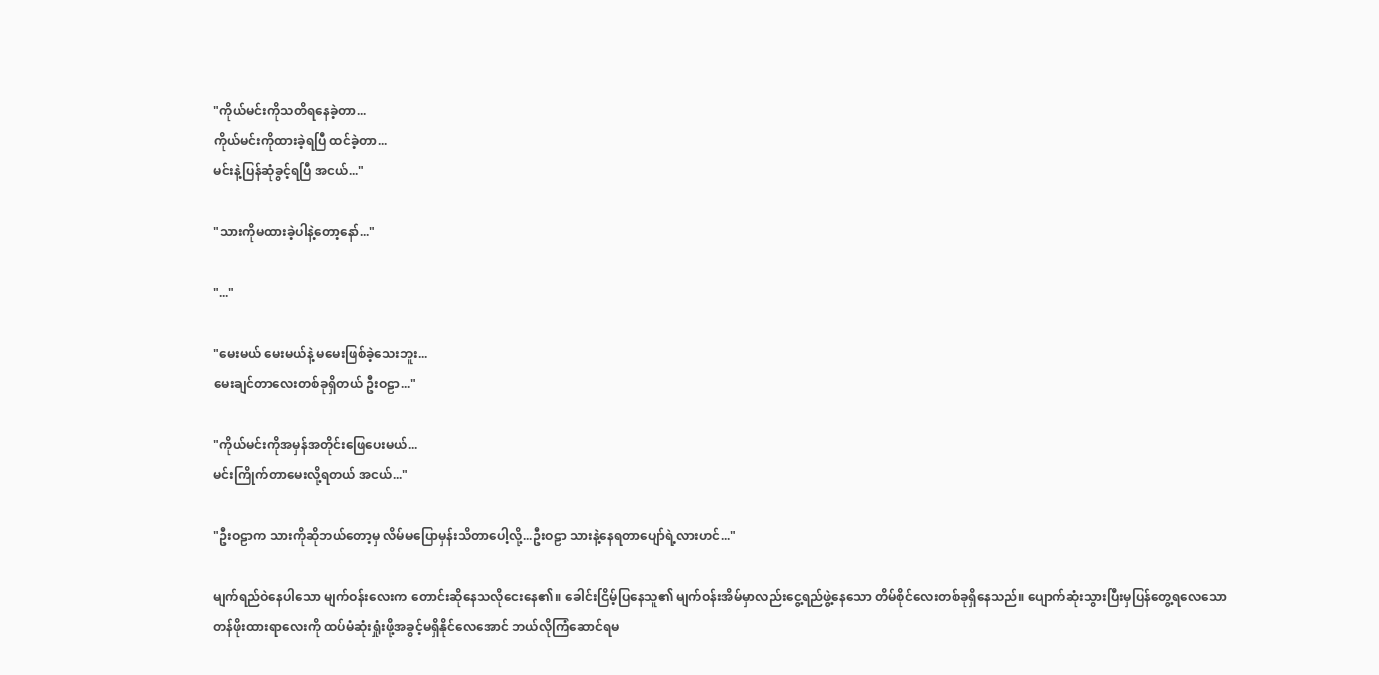"ကိုယ်မင်းကိုသတိရနေခဲ့တာ...
ကိုယ်မင်းကိုထားခဲ့ရပြီ ထင်ခဲ့တာ...
မင်းနဲ့ပြန်ဆုံခွင့်ရပြီ အငယ်..."

"သားကိုမထားခဲ့ပါနဲ့တော့နော်..."

"..."

"မေးမယ် မေးမယ်နဲ့ မမေးဖြစ်ခဲ့သေးဘူး...
မေးချင်တာလေးတစ်ခုရှိတယ် ဦးဝဠာ..."

"ကိုယ်မင်းကိုအမှန်အတိုင်းဖြေပေးမယ်...
မင်းကြိုက်တာမေးလို့ရတယ် အငယ်..."

"ဦးဝဠာက သားကိုဆိုဘယ်တော့မှ လိမ်မပြောမှန်းသိတာပေါ့လို့...ဦးဝဠာ သားနဲ့နေရတာပျော်ရဲ့လားဟင်..."

မျက်ရည်ဝဲနေပါသော မျက်ဝန်းလေးက တောင်းဆိုနေသလိုငေးနေ၏။ ခေါင်းငြိမ့်ပြနေသူ၏ မျက်ဝန်းအိမ်မှာလည်းငွေ့ရည်ဖွဲ့နေသော တိမ်စိုင်လေးတစ်ခုရှိနေသည်။ ပျောက်ဆုံးသွားပြီးမှပြန်တွေ့ရလေသော
တန်ဖိုးထားရာလေးကို ထပ်မံဆုံးရှုံးဖို့အခွင့်မရှိနိုင်လေအောင် ဘယ်လိုကြံဆောင်ရမ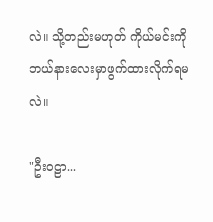လဲ။ သို့တည်းမဟုတ် ကိုယ်မင်းကို
ဘယ်နားလေးမှာဖွက်ထားလိုက်ရမလဲ။

"ဦးဝဠာ...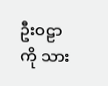ဦးဝဠာကို သား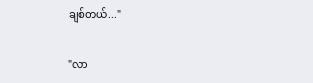ချစ်တယ်..."

"လာ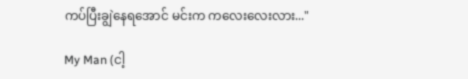ကပ်ပြီးချွဲနေရအောင် မင်းက ကလေးလေးလား..."

My Man (ငါ့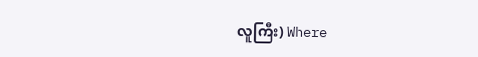လူကြီး) Where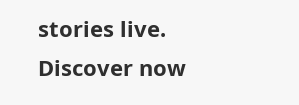stories live. Discover now